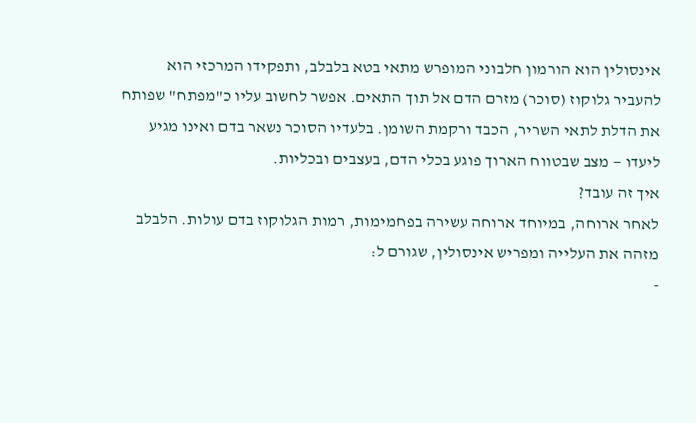אינסולין הוא הורמון חלבוני המופרש מתאי בטא בלבלב, ותפקידו המרכזי הוא להעביר גלוקוז (סוכר) מזרם הדם אל תוך התאים. אפשר לחשוב עליו כ"מפתח" שפותח את הדלת לתאי השריר, הכבד ורקמת השומן. בלעדיו הסוכר נשאר בדם ואינו מגיע ליעדו — מצב שבטווח הארוך פוגע בכלי הדם, בעצבים ובכליות.
איך זה עובד?
לאחר ארוחה, במיוחד ארוחה עשירה בפחמימות, רמות הגלוקוז בדם עולות. הלבלב מזהה את העלייה ומפריש אינסולין, שגורם ל:
-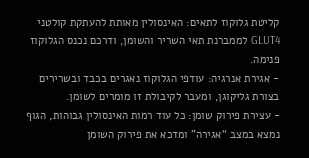קליטת גלוקוז לתאים: האינסולין מאותת להעתקת קולטני GLUT4 לממברנת תאי השריר והשומן, ודרכם נכנס הגלוקוז פנימה.
- אגירת אנרגיה: עודפי הגלוקוז נאגרים בכבד ובשרירים בצורת גליקוגן, ומעבר לקיבולת זו מומרים לשומן.
- עצירת פירוק שומן: כל עוד רמות האינסולין גבוהות, הגוף נמצא במצב “אגירה” ומדכא את פירוק השומן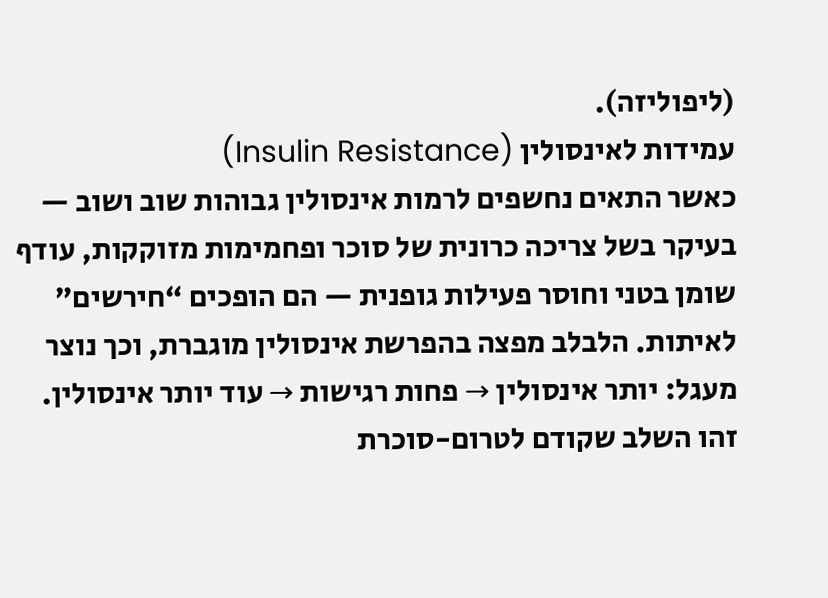(ליפוליזה).
עמידות לאינסולין (Insulin Resistance)
כאשר התאים נחשפים לרמות אינסולין גבוהות שוב ושוב — בעיקר בשל צריכה כרונית של סוכר ופחמימות מזוקקות, עודף שומן בטני וחוסר פעילות גופנית — הם הופכים “חירשים” לאיתות. הלבלב מפצה בהפרשת אינסולין מוגברת, וכך נוצר מעגל: יותר אינסולין → פחות רגישות → עוד יותר אינסולין. זהו השלב שקודם לטרום-סוכרת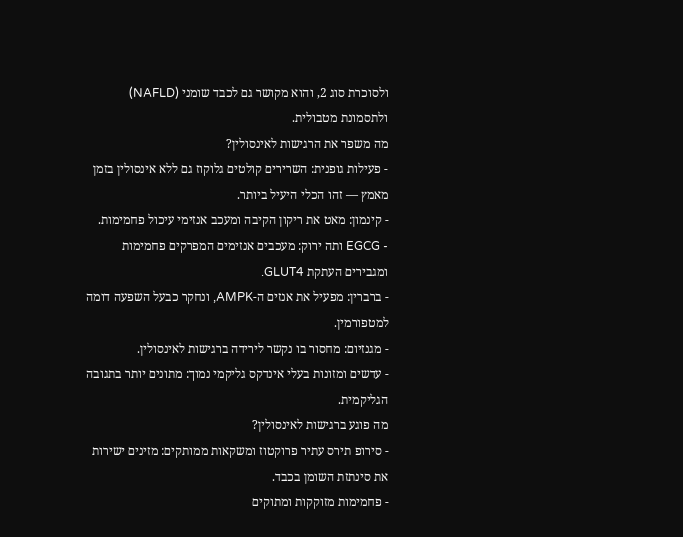ולסוכרת סוג 2, והוא מקושר גם לכבד שומני (NAFLD) ולתסמונת מטבולית.
מה משפר את הרגישות לאינסולין?
- פעילות גופנית: השרירים קולטים גלוקוז גם ללא אינסולין בזמן מאמץ — זהו הכלי היעיל ביותר.
- קינמון: מאט את ריקון הקיבה ומעכב אנזימי עיכול פחמימות.
- EGCG ותה ירוק: מעכבים אנזימים המפרקים פחמימות ומגבירים העתקת GLUT4.
- ברברין: מפעיל את אנזים ה-AMPK, ונחקר כבעל השפעה דומה למטפורמין.
- מגנזיום: מחסור בו נקשר לירידה ברגישות לאינסולין.
- עדשים ומזונות בעלי אינדקס גליקמי נמוך: מתונים יותר בתגובה הגליקמית.
מה פוגע ברגישות לאינסולין?
- סירופ תירס עתיר פרוקטוז ומשקאות ממותקים: מזינים ישירות את סינתזת השומן בכבד.
- פחמימות מזוקקות ומתוקים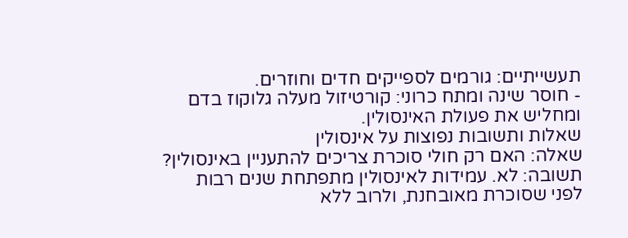תעשייתיים: גורמים לספייקים חדים וחוזרים.
- חוסר שינה ומתח כרוני: קורטיזול מעלה גלוקוז בדם ומחליש את פעולת האינסולין.
שאלות ותשובות נפוצות על אינסולין
שאלה: האם רק חולי סוכרת צריכים להתעניין באינסולין? תשובה: לא. עמידות לאינסולין מתפתחת שנים רבות לפני שסוכרת מאובחנת, ולרוב ללא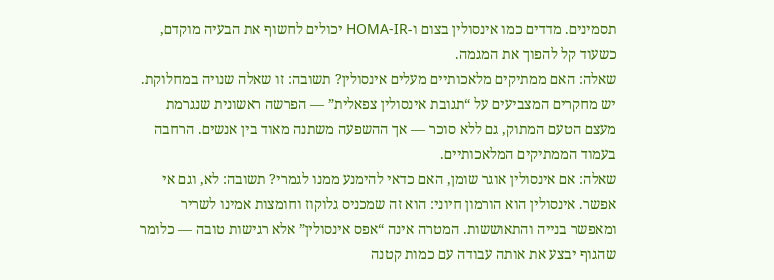תסמינים. מדדים כמו אינסולין בצום ו-HOMA-IR יכולים לחשוף את הבעיה מוקדם, כשעוד קל להפוך את המגמה.
שאלה: האם ממתיקים מלאכותיים מעלים אינסולין? תשובה: זו שאלה שנויה במחלוקת. יש מחקרים המצביעים על “תגובת אינסולין צפאלית” — הפרשה ראשונית שנגרמת מעצם הטעם המתוק, גם ללא סוכר — אך ההשפעה משתנה מאוד בין אנשים. הרחבה בעמוד הממתיקים המלאכותיים.
שאלה: אם אינסולין אוגר שומן, האם כדאי להימנע ממנו לגמרי? תשובה: לא, וגם אי אפשר. אינסולין הוא הורמון חיוני: הוא זה שמכניס גלוקוז וחומצות אמינו לשריר ומאפשר בנייה והתאוששות. המטרה אינה “אפס אינסולין” אלא רגישות טובה — כלומר שהגוף יבצע את אותה עבודה עם כמות קטנה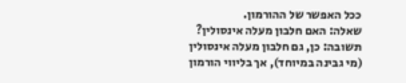ככל האפשר של ההורמון.
שאלה: האם חלבון מעלה אינסולין? תשובה: כן, גם חלבון מעלה אינסולין (מי גבינה במיוחד), אך בליווי הורמון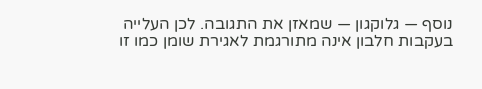נוסף — גלוקגון — שמאזן את התגובה. לכן העלייה בעקבות חלבון אינה מתורגמת לאגירת שומן כמו זו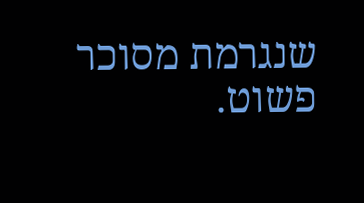שנגרמת מסוכר פשוט.